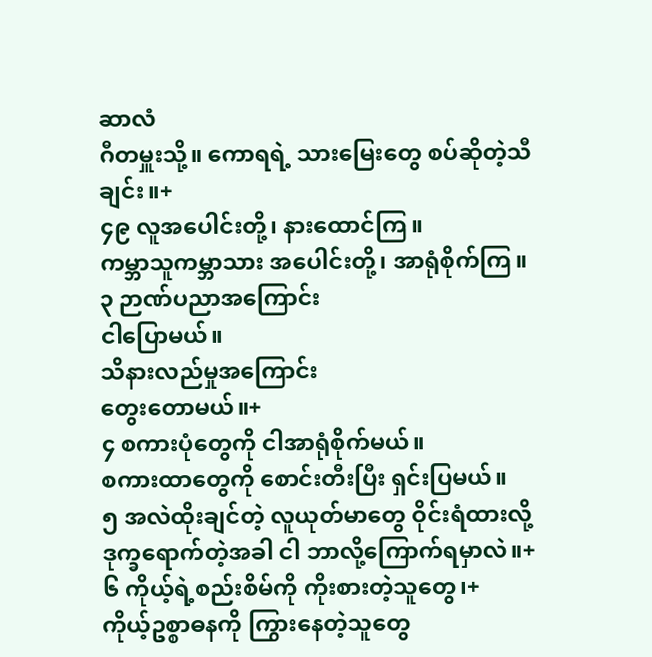ဆာလံ
ဂီတမှူးသို့။ ကောရရဲ့ သားမြေးတွေ စပ်ဆိုတဲ့သီချင်း။+
၄၉ လူအပေါင်းတို့၊ နားထောင်ကြ။
ကမ္ဘာသူကမ္ဘာသား အပေါင်းတို့၊ အာရုံစိုက်ကြ။
၃ ဉာဏ်ပညာအကြောင်း
ငါပြောမယ်။
သိနားလည်မှုအကြောင်း
တွေးတောမယ်။+
၄ စကားပုံတွေကို ငါအာရုံစိုက်မယ်။
စကားထာတွေကို စောင်းတီးပြီး ရှင်းပြမယ်။
၅ အလဲထိုးချင်တဲ့ လူယုတ်မာတွေ ဝိုင်းရံထားလို့
ဒုက္ခရောက်တဲ့အခါ ငါ ဘာလို့ကြောက်ရမှာလဲ။+
၆ ကိုယ့်ရဲ့စည်းစိမ်ကို ကိုးစားတဲ့သူတွေ၊+
ကိုယ့်ဥစ္စာဓနကို ကြွားနေတဲ့သူတွေ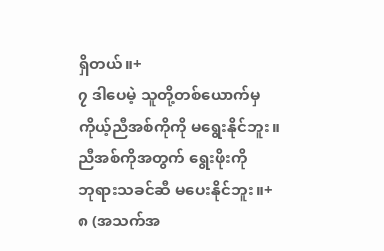ရှိတယ်။+
၇ ဒါပေမဲ့ သူတို့တစ်ယောက်မှ
ကိုယ့်ညီအစ်ကိုကို မရွေးနိုင်ဘူး။
ညီအစ်ကိုအတွက် ရွေးဖိုးကို
ဘုရားသခင်ဆီ မပေးနိုင်ဘူး။+
၈ (အသက်အ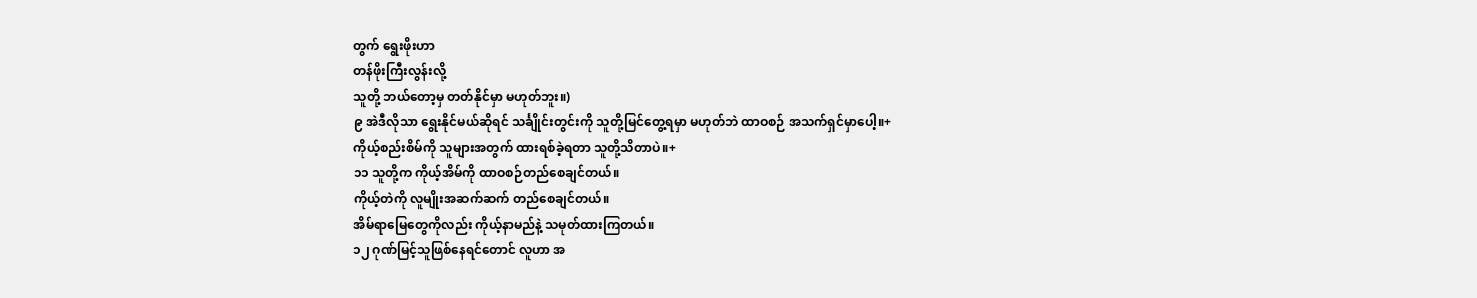တွက် ရွေးဖိုးဟာ
တန်ဖိုးကြီးလွန်းလို့
သူတို့ ဘယ်တော့မှ တတ်နိုင်မှာ မဟုတ်ဘူး။)
၉ အဲဒီလိုသာ ရွေးနိုင်မယ်ဆိုရင် သင်္ချိုင်းတွင်းကို သူတို့မြင်တွေ့ရမှာ မဟုတ်ဘဲ ထာဝစဉ် အသက်ရှင်မှာပေါ့။+
ကိုယ့်စည်းစိမ်ကို သူများအတွက် ထားရစ်ခဲ့ရတာ သူတို့သိတာပဲ။+
၁၁ သူတို့က ကိုယ့်အိမ်ကို ထာဝစဉ်တည်စေချင်တယ်။
ကိုယ့်တဲကို လူမျိုးအဆက်ဆက် တည်စေချင်တယ်။
အိမ်ရာမြေတွေကိုလည်း ကိုယ့်နာမည်နဲ့ သမုတ်ထားကြတယ်။
၁၂ ဂုဏ်မြင့်သူဖြစ်နေရင်တောင် လူဟာ အ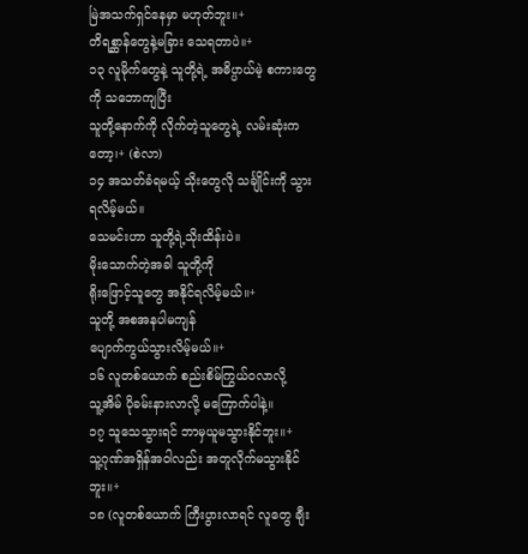မြဲအသက်ရှင်နေမှာ မဟုတ်ဘူး။+
တိရစ္ဆာန်တွေနဲ့မခြား သေရတာပဲ။+
၁၃ လူမိုက်တွေနဲ့ သူတို့ရဲ့ အဓိပ္ပာယ်မဲ့ စကားတွေကို သဘောကျပြီး
သူတို့နောက်ကို လိုက်တဲ့သူတွေရဲ့ လမ်းဆုံးကတော့၊+ (စဲလာ)
၁၄ အသတ်ခံရမယ့် သိုးတွေလို သင်္ချိုင်းကို သွားရလိမ့်မယ်။
သေမင်းဟာ သူတို့ရဲ့သိုးထိန်းပဲ။
မိုးသောက်တဲ့အခါ သူတို့ကို
ရိုးဖြောင့်သူတွေ အနိုင်ရလိမ့်မယ်။+
သူတို့ အစအနပါမကျန်
ပျောက်ကွယ်သွားလိမ့်မယ်။+
၁၆ လူတစ်ယောက် စည်းစိမ်ကြွယ်ဝလာလို့
သူ့အိမ် ပိုခမ်းနားလာလို့ မကြောက်ပါနဲ့။
၁၇ သူသေသွားရင် ဘာမှယူမသွားနိုင်ဘူး။+
သူ့ဂုဏ်အရှိန်အဝါလည်း အတူလိုက်မသွားနိုင်ဘူး။+
၁၈ (လူတစ်ယောက် ကြီးပွားလာရင် လူတွေ ချီး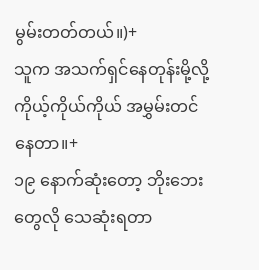မွမ်းတတ်တယ်။)+
သူက အသက်ရှင်နေတုန်းမို့လို့ ကိုယ့်ကိုယ်ကိုယ် အမွှမ်းတင်နေတာ။+
၁၉ နောက်ဆုံးတော့ ဘိုးဘေးတွေလို သေဆုံးရတာ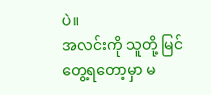ပဲ။
အလင်းကို သူတို့ မြင်တွေ့ရတော့မှာ မ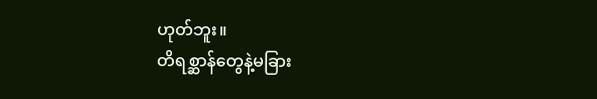ဟုတ်ဘူး။
တိရစ္ဆာန်တွေနဲ့မခြား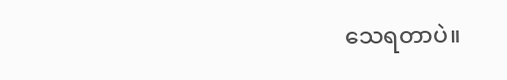သေရတာပဲ။